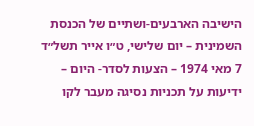הישיבה הארבעים-ושתיים של הכנסת השמינית – יום שלישי, ט״ו אייר תשל״ד 7 מאי 1974 – הצעות לסדר- היום – ידיעות על תכניות נסיגה מעבר לקו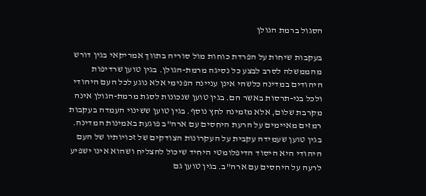הסגול ברמת הגולן

בעקבות שיחות על הפרדת כוחות מול סוריה בתווך אמריקאי בגין דורש מהממשלה לסרב לבצע כל נסיגה מרמת-הגולן. בגין טוען שרדיפות היהודים במדינה כלשהי אינן עניינה הפנימי אלא נוגע לכל העם היהודי ולכל בני-תרסות באשר הם. בגין טוען שנכונות לסגת מרמת-הגולן אינה מקרבת שלום, אלא מזמינה לחץ נוסף. בגין טוען ששינוי העמדה בעקבות רמזים מאיימים על הרעת היחסים עם ארה"ב פוגעת באמינות המדינה. בגין טוען שעמידה עקבית על העקרונות הצודקים של זכויותיו של העם היהודי היא היסוד הדיפלומטי היחיד שיכול להצליח ושהוא אינו ישפיע לרעה על היחסים עם ארה"ב. בגין טוען גם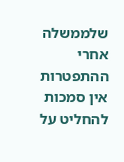שלממשלה אחרי ההתפטרות אין סמכות להחליט על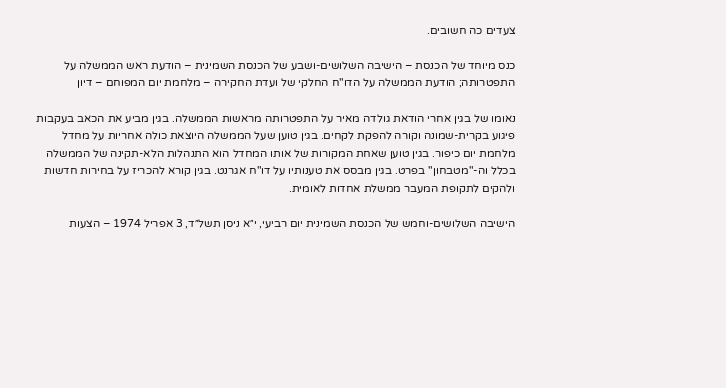צעדים כה חשובים.

כנס מיוחד של הכנסת – הישיבה השלושים-ושבע של הכנסת השמינית – הודעת ראש הממשלה על התפטרותה; הודעת הממשלה על הדו"ח החלקי של ועדת החקירה – מלחמת יום המפוחם – דיון

נאומו של בגין אחרי הודאת גולדה מאיר על התפטרותה מראשות הממשלה. בגין מביע את הכאב בעקבות פיגוע בקרית-שמונה וקורה להפקת לקחים. בגין טוען שעל הממשלה היוצאת כולה אחריות על מחדל מלחמת יום כיפור. בגין טוען שאחת המקורות של אותו המחדל הוא התנהלות הלא-תקינה של הממשלה בכלל וה-"מטבחון" בפרט. בגין מבסס את טענותיו על דו"ח אגרנט. בגין קורא להכריז על בחירות חדשות ולהקים לתקופת המעבר ממשלת אחדות לאומית.

הישיבה השלושים-וחמש של הכנסת השמינית יום רביעי, י״א ניסן תשל״ד, 3 אפריל 1974 – הצעות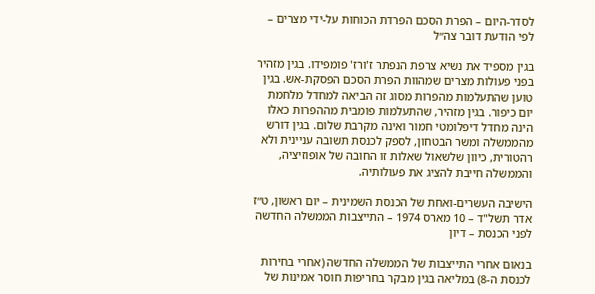לסדר-היום – הפרת הסכם הפרדת הכוחות על-ידי מצרים – לפי הודעת דובר צה״ל

בגין מספיד את נשיא צרפת הנפתר ז'ורז' פומפידו. בגין מזהיר בפני פעולות מצרים שמהוות הפרת הסכם הפסקת-אש. בגין טוען שהתעלמות מהפרות מסוג זה הביאה למחדל מלחמת יום כיפור. בגין מזהיר, שהתעלמות פומבית מההפרות כאלו הינה מחדל דיפלומטי חמור ואינה מקרבת שלום. בגין דורש מהממשלה ומשר הבטחון, לספק לכנסת תשובה עניינית ולא רהטורית, כיוון שלשאול שאלות זו החובה של אופוזיציה, והממשלה חייבת להציג את פעולותיה.

הישיבה העשרים-ואחת של הכנסת השמינית – יום ראשון, ט״ז אדר תשל"ד – 10 מארס 1974 – התייצבות הממשלה החדשה לפני הכנסת – דיון

בנאום אחרי התייצבות של הממשלה החדשה (אחרי בחירות לכנסת ה-8) במליאה בגין מבקר בחריפות חוסר אמינות של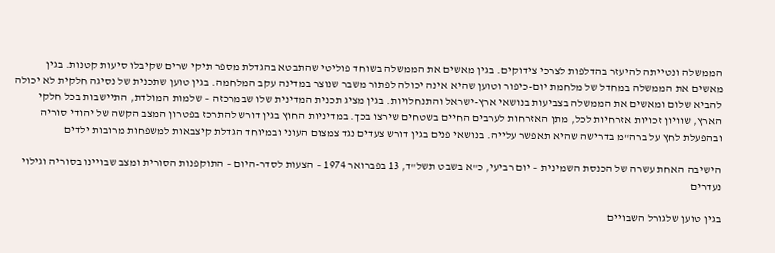הממשלה ונטייתה להיעזר בהדלפות לצרכי צידוקים. בגין מאשים את הממשלה בשוחד פוליטי שהתבטא בהגדלת מספר תיקי שרים שקיבלו סיעות קטנות. בגין מאשים את הממשלה במחדל של מלחמת יום-כיפור וטוען שהיא אינה יכולה לפתור משבר שנוצר במדינה עקב המלחמה. בגין טוען שתכנית של נסיגה חלקית לא יכולה להביא שלום ומאשים את הממשלה בצביעות בנושאי ארץ-ישראל והתנחלויות. בגין מציג תכנית המדינית שלו שבמרכזה – שלמות המולדת, התיישבות בכל חלקי הארץ, שוויון זכויות אזרחיות לכל, מתן האזרחות לערבים החיים בשטחים שירצו בכך. במדיניות החוץ בגין דורש להתרכז בפטרון המצב הקשה של יהודי סוריה ובהפעלת לחץ על ברה"מ בדרישה שהיא תאפשר עלייה. בנושאי פנים בגין דורש צעדים נגד צמצום העוני ובמיוחד הגדלת קיצבאות למשפחות מרובות ילדים

הישיבה האחת עשרה של הכנסת השמינית – יום רביעי, כ"א בשבט תשל"ד, 13 בפברואר 1974 – הצעות לסדר-היום – התוקפנות הסורית ומצב שבויינו בסוריה וגילוי נעדרים

בגין טוען שלגורל השבויים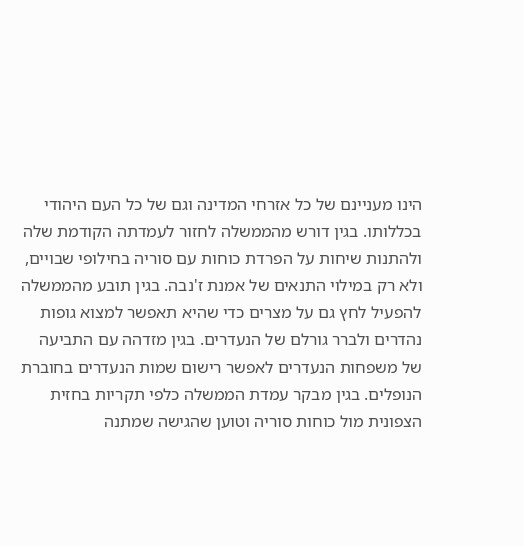הינו מעניינם של כל אזרחי המדינה וגם של כל העם היהודי בכללותו. בגין דורש מהממשלה לחזור לעמדתה הקודמת שלה ולהתנות שיחות על הפרדת כוחות עם סוריה בחילופי שבויים, ולא רק במילוי התנאים של אמנת ז'נבה. בגין תובע מהממשלה להפעיל לחץ גם על מצרים כדי שהיא תאפשר למצוא גופות נהדרים ולברר גורלם של הנעדרים. בגין מזדהה עם התביעה של משפחות הנעדרים לאפשר רישום שמות הנעדרים בחוברת הנופלים. בגין מבקר עמדת הממשלה כלפי תקריות בחזית הצפונית מול כוחות סוריה וטוען שהגישה שמתנה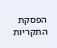הפסקת התקריות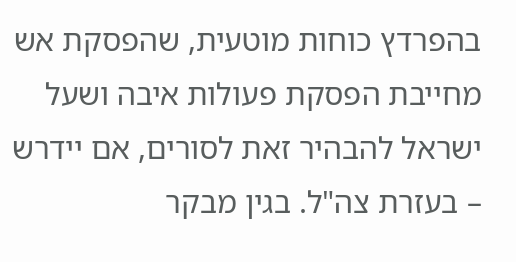בהפרדץ כוחות מוטעית, שהפסקת אש מחייבת הפסקת פעולות איבה ושעל ישראל להבהיר זאת לסורים, אם יידרש – בעזרת צה"ל. בגין מבקר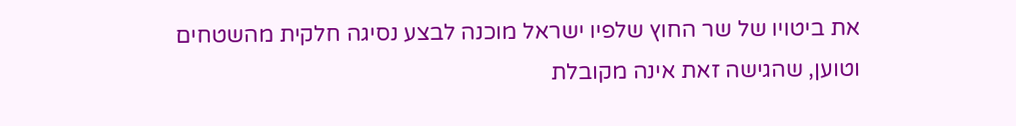את ביטויו של שר החוץ שלפיו ישראל מוכנה לבצע נסיגה חלקית מהשטחים וטוען, שהגישה זאת אינה מקובלת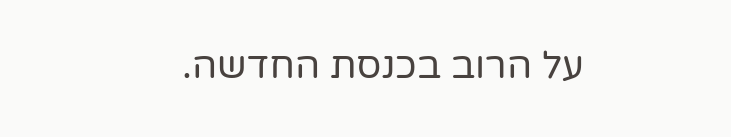על הרוב בכנסת החדשה.